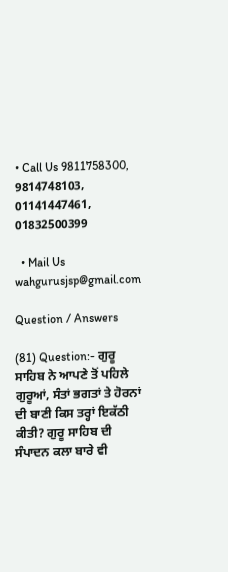• Call Us 9811758300, 9814748103, 01141447461, 01832500399

  • Mail Us wahgurusjsp@gmail.com

Question / Answers

(81) Question:- ਗੁਰੂ ਸਾਹਿਬ ਨੇ ਆਪਣੇ ਤੋਂ ਪਹਿਲੇ ਗੁਰੂਆਂ, ਸੰਤਾਂ ਭਗਤਾਂ ਤੇ ਹੋਰਨਾਂ ਦੀ ਬਾਣੀ ਕਿਸ ਤਰ੍ਹਾਂ ਇਕੱਠੀ ਕੀਤੀ? ਗੁਰੂ ਸਾਹਿਬ ਦੀ ਸੰਪਾਦਨ ਕਲਾ ਬਾਰੇ ਵੀ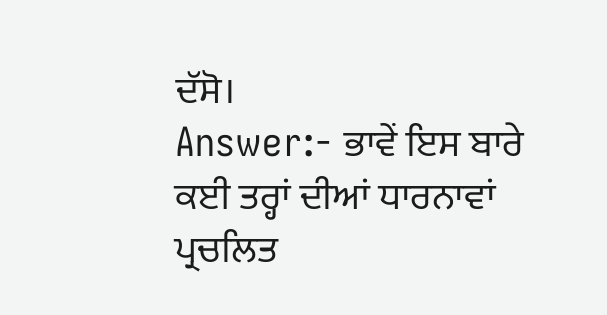ਦੱਸੋ।
Answer:- ਭਾਵੇਂ ਇਸ ਬਾਰੇ ਕਈ ਤਰ੍ਹਾਂ ਦੀਆਂ ਧਾਰਨਾਵਾਂ ਪ੍ਰਚਲਿਤ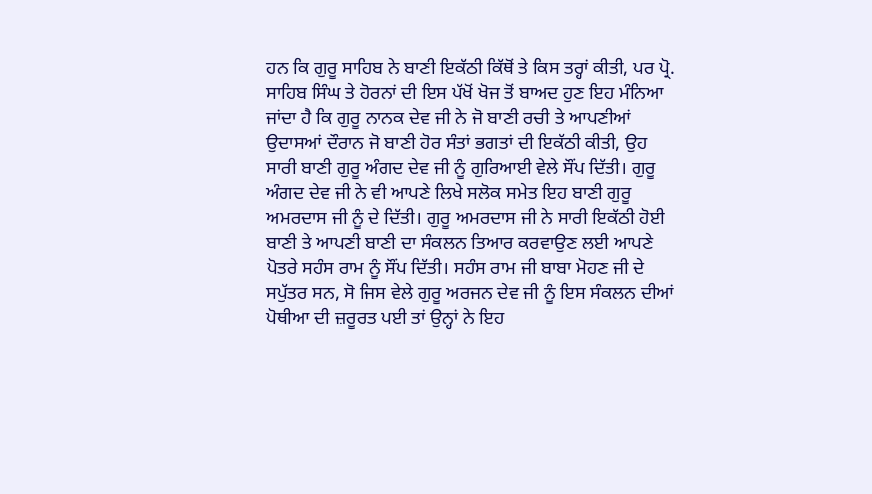ਹਨ ਕਿ ਗੁਰੂ ਸਾਹਿਬ ਨੇ ਬਾਣੀ ਇਕੱਠੀ ਕਿੱਥੋਂ ਤੇ ਕਿਸ ਤਰ੍ਹਾਂ ਕੀਤੀ, ਪਰ ਪ੍ਰੋ. ਸਾਹਿਬ ਸਿੰਘ ਤੇ ਹੋਰਨਾਂ ਦੀ ਇਸ ਪੱਖੋਂ ਖੋਜ ਤੋਂ ਬਾਅਦ ਹੁਣ ਇਹ ਮੰਨਿਆ ਜਾਂਦਾ ਹੈ ਕਿ ਗੁਰੂ ਨਾਨਕ ਦੇਵ ਜੀ ਨੇ ਜੋ ਬਾਣੀ ਰਚੀ ਤੇ ਆਪਣੀਆਂ ਉਦਾਸਆਂ ਦੌਰਾਨ ਜੋ ਬਾਣੀ ਹੋਰ ਸੰਤਾਂ ਭਗਤਾਂ ਦੀ ਇਕੱਠੀ ਕੀਤੀ, ਉਹ ਸਾਰੀ ਬਾਣੀ ਗੁਰੂ ਅੰਗਦ ਦੇਵ ਜੀ ਨੂੰ ਗੁਰਿਆਈ ਵੇਲੇ ਸੌਂਪ ਦਿੱਤੀ। ਗੁਰੂ ਅੰਗਦ ਦੇਵ ਜੀ ਨੇ ਵੀ ਆਪਣੇ ਲਿਖੇ ਸਲੋਕ ਸਮੇਤ ਇਹ ਬਾਣੀ ਗੁਰੂ ਅਮਰਦਾਸ ਜੀ ਨੂੰ ਦੇ ਦਿੱਤੀ। ਗੁਰੂ ਅਮਰਦਾਸ ਜੀ ਨੇ ਸਾਰੀ ਇਕੱਠੀ ਹੋਈ ਬਾਣੀ ਤੇ ਆਪਣੀ ਬਾਣੀ ਦਾ ਸੰਕਲਨ ਤਿਆਰ ਕਰਵਾਉਣ ਲਈ ਆਪਣੇ ਪੋਤਰੇ ਸਹੰਸ ਰਾਮ ਨੂੰ ਸੌਂਪ ਦਿੱਤੀ। ਸਹੰਸ ਰਾਮ ਜੀ ਬਾਬਾ ਮੋਹਣ ਜੀ ਦੇ ਸਪੁੱਤਰ ਸਨ, ਸੋ ਜਿਸ ਵੇਲੇ ਗੁਰੂ ਅਰਜਨ ਦੇਵ ਜੀ ਨੂੰ ਇਸ ਸੰਕਲਨ ਦੀਆਂ ਪੋਥੀਆ ਦੀ ਜ਼ਰੂਰਤ ਪਈ ਤਾਂ ਉਨ੍ਹਾਂ ਨੇ ਇਹ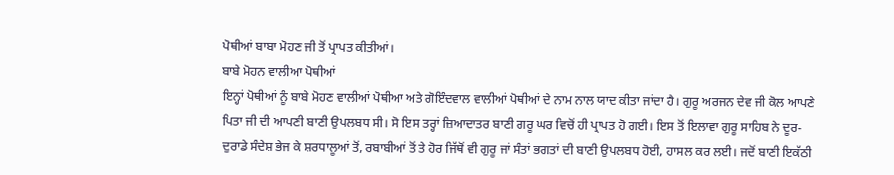ਪੋਥੀਆਂ ਬਾਬਾ ਮੋਹਣ ਜੀ ਤੋਂ ਪ੍ਰਾਪਤ ਕੀਤੀਆਂ।
ਬਾਬੇ ਮੋਹਨ ਵਾਲੀਆ ਪੋਥੀਆਂ
ਇਨ੍ਹਾਂ ਪੋਥੀਆਂ ਨੂੰ ਬਾਬੇ ਮੋਹਣ ਵਾਲੀਆਂ ਪੋਥੀਆ ਅਤੇ ਗੋਇੰਦਵਾਲ ਵਾਲੀਆਂ ਪੋਥੀਆਂ ਦੇ ਨਾਮ ਨਾਲ ਯਾਦ ਕੀਤਾ ਜਾਂਦਾ ਹੈ। ਗੁਰੂ ਅਰਜਨ ਦੇਵ ਜੀ ਕੋਲ ਆਪਣੇ ਪਿਤਾ ਜੀ ਦੀ ਆਪਣੀ ਬਾਣੀ ਉਪਲਬਧ ਸੀ। ਸੋ ਇਸ ਤਰ੍ਹਾਂ ਜ਼ਿਆਦਾਤਰ ਬਾਣੀ ਗਰੂ ਘਰ ਵਿਚੋਂ ਹੀ ਪ੍ਰਾਪਤ ਹੋ ਗਈ। ਇਸ ਤੋਂ ਇਲਾਵਾ ਗੁਰੂ ਸਾਹਿਬ ਨੇ ਦੂਰ-ਦੁਰਾਡੇ ਸੰਦੇਸ਼ ਭੇਜ ਕੇ ਸ਼ਰਧਾਲੂਆਂ ਤੋਂ, ਰਬਾਬੀਆਂ ਤੋਂ ਤੇ ਹੋਰ ਜਿੱਥੋਂ ਵੀ ਗੁਰੂ ਜਾਂ ਸੰਤਾਂ ਭਗਤਾਂ ਦੀ ਬਾਣੀ ਉਪਲਬਧ ਹੋਈ, ਹਾਸਲ ਕਰ ਲਈ। ਜਦੋਂ ਬਾਣੀ ਇਕੱਠੀ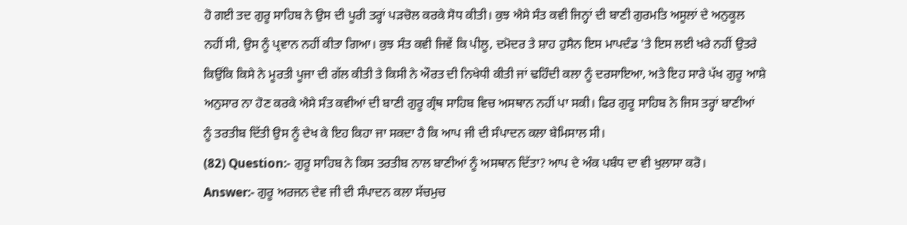ਹੋ ਗਈ ਤਦ ਗੁਰੂ ਸਾਹਿਬ ਨੇ ਉਸ ਦੀ ਪੂਰੀ ਤਰ੍ਹਾਂ ਪੜਚੋਲ ਕਰਕੇ ਸੋਧ ਕੀਤੀ। ਕੁਝ ਐਸੇ ਸੰਤ ਕਵੀ ਜਿਨ੍ਹਾਂ ਦੀ ਬਾਣੀ ਗੁਰਮਤਿ ਅਸੂਲਾਂ ਦੇ ਅਨੁਕੂਲ ਨਹੀਂ ਸੀ, ਉਸ ਨੂੰ ਪ੍ਰਵਾਨ ਨਹੀਂ ਕੀਤਾ ਗਿਆ। ਕੁਝ ਸੰਤ ਕਵੀ ਜਿਵੇਂ ਕਿ ਪੀਲੂ, ਦਮੋਦਰ ਤੇ ਸ਼ਾਹ ਹੁਸੈਨ ਇਸ ਮਾਪਦੰਡ 'ਤੇ ਇਸ ਲਈ ਖਰੇ ਨਹੀਂ ਉਤਰੇ ਕਿਉਂਕਿ ਕਿਸੇ ਨੇ ਮੂਰਤੀ ਪੂਜਾ ਦੀ ਗੱਲ ਕੀਤੀ ਤੇ ਕਿਸੀ ਨੇ ਔਰਤ ਦੀ ਨਿਖੇਧੀ ਕੀਤੀ ਜਾਂ ਢਹਿੰਦੀ ਕਲਾ ਨੂੰ ਦਰਸਾਇਆ, ਅਤੇ ਇਹ ਸਾਰੇ ਪੱਖ ਗੁਰੂ ਆਸ਼ੇ ਅਨੁਸਾਰ ਨਾ ਹੋਣ ਕਰਕੇ ਐਸੇ ਸੰਤ ਕਵੀਆਂ ਦੀ ਬਾਣੀ ਗੁਰੂ ਗ੍ਰੰਥ ਸਾਹਿਬ ਵਿਚ ਅਸਥਾਨ ਨਹੀਂ ਪਾ ਸਕੀ। ਫਿਰ ਗੁਰੂ ਸਾਹਿਬ ਨੇ ਜਿਸ ਤਰ੍ਹਾਂ ਬਾਣੀਆਂ ਨੂੰ ਤਰਤੀਬ ਦਿੱਤੀ ਉਸ ਨੂੰ ਦੇਖ ਕੇ ਇਹ ਕਿਹਾ ਜਾ ਸਕਦਾ ਹੈ ਕਿ ਆਪ ਜੀ ਦੀ ਸੰਪਾਦਨ ਕਲਾ ਬੇਮਿਸਾਲ ਸੀ।
(82) Question:- ਗੁਰੂ ਸਾਹਿਬ ਨੇ ਕਿਸ ਤਰਤੀਬ ਨਾਲ ਬਾਣੀਆਂ ਨੂੰ ਅਸਥਾਨ ਦਿੱਤਾ? ਆਪ ਦੇ ਅੰਕ ਪਬੰਧ ਦਾ ਵੀ ਖੁਲਾਸਾ ਕਰੋ।
Answer:- ਗੁਰੂ ਅਰਜਨ ਦੇਵ ਜੀ ਦੀ ਸੰਪਾਦਨ ਕਲਾ ਸੱਚਮੁਚ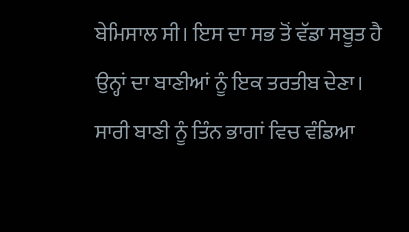ਬੇਮਿਸਾਲ ਸੀ। ਇਸ ਦਾ ਸਭ ਤੋਂ ਵੱਡਾ ਸਬੂਤ ਹੈ ਉਨ੍ਹਾਂ ਦਾ ਬਾਣੀਆਂ ਨੂੰ ਇਕ ਤਰਤੀਬ ਦੇਣਾ। ਸਾਰੀ ਬਾਣੀ ਨੂੰ ਤਿੰਨ ਭਾਗਾਂ ਵਿਚ ਵੰਡਿਆ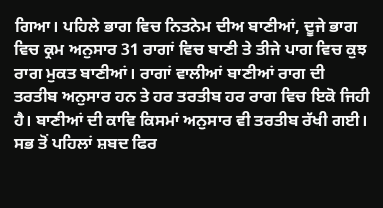ਗਿਆ। ਪਹਿਲੇ ਭਾਗ ਵਿਚ ਨਿਤਨੇਮ ਦੀਅ ਬਾਣੀਆਂ, ਦੂਜੇ ਭਾਗ ਵਿਚ ਕ੍ਰਮ ਅਨੁਸਾਰ 31 ਰਾਗਾਂ ਵਿਚ ਬਾਣੀ ਤੇ ਤੀਜੇ ਪਾਗ ਵਿਚ ਕੁਝ ਰਾਗ ਮੁਕਤ ਬਾਣੀਆਂ। ਰਾਗਾਂ ਵਾਲੀਆਂ ਬਾਣੀਆਂ ਰਾਗ ਦੀ ਤਰਤੀਬ ਅਨੁਸਾਰ ਹਨ ਤੇ ਹਰ ਤਰਤੀਬ ਹਰ ਰਾਗ ਵਿਚ ਇਕੋ ਜਿਹੀ ਹੈ। ਬਾਣੀਆਂ ਦੀ ਕਾਵਿ ਕਿਸਮਾਂ ਅਨੁਸਾਰ ਵੀ ਤਰਤੀਬ ਰੱਖੀ ਗਈ। ਸਭ ਤੋਂ ਪਹਿਲਾਂ ਸ਼ਬਦ ਫਿਰ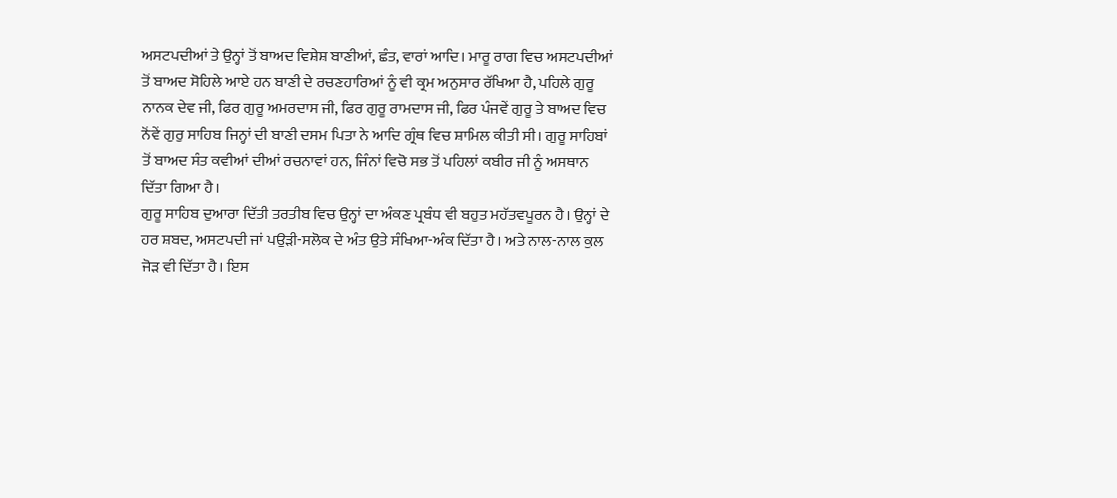ਅਸਟਪਦੀਆਂ ਤੇ ਉਨ੍ਹਾਂ ਤੋਂ ਬਾਅਦ ਵਿਸ਼ੇਸ਼ ਬਾਣੀਆਂ, ਛੰਤ, ਵਾਰਾਂ ਆਦਿ। ਮਾਰੂ ਰਾਗ ਵਿਚ ਅਸਟਪਦੀਆਂ ਤੋਂ ਬਾਅਦ ਸੋਹਿਲੇ ਆਏ ਹਨ ਬਾਣੀ ਦੇ ਰਚਣਹਾਰਿਆਂ ਨੂੰ ਵੀ ਕ੍ਰਮ ਅਨੁਸਾਰ ਰੱਖਿਆ ਹੈ, ਪਹਿਲੇ ਗੁਰੂ ਨਾਨਕ ਦੇਵ ਜੀ, ਫਿਰ ਗੁਰੂ ਅਮਰਦਾਸ ਜੀ, ਫਿਰ ਗੁਰੂ ਰਾਮਦਾਸ ਜੀ, ਫਿਰ ਪੰਜਵੇਂ ਗੁਰੂ ਤੇ ਬਾਅਦ ਵਿਚ ਨੋਂਵੇਂ ਗੁਰੁ ਸਾਹਿਬ ਜਿਨ੍ਹਾਂ ਦੀ ਬਾਣੀ ਦਸਮ ਪਿਤਾ ਨੇ ਆਦਿ ਗ੍ਰੰਥ ਵਿਚ ਸ਼ਾਮਿਲ ਕੀਤੀ ਸੀ। ਗੁਰੂ ਸਾਹਿਬਾਂ ਤੋਂ ਬਾਅਦ ਸੰਤ ਕਵੀਆਂ ਦੀਆਂ ਰਚਨਾਵਾਂ ਹਨ, ਜਿੰਨਾਂ ਵਿਚੋ ਸਭ ਤੋਂ ਪਹਿਲਾਂ ਕਬੀਰ ਜੀ ਨੂੰ ਅਸਥਾਨ ਦਿੱਤਾ ਗਿਆ ਹੈ।
ਗੁਰੂ ਸਾਹਿਬ ਦੁਆਰਾ ਦਿੱਤੀ ਤਰਤੀਬ ਵਿਚ ਉਨ੍ਹਾਂ ਦਾ ਅੰਕਣ ਪ੍ਰਬੰਧ ਵੀ ਬਹੁਤ ਮਹੱਤਵਪੂਰਨ ਹੈ। ਉਨ੍ਹਾਂ ਦੇ ਹਰ ਸ਼ਬਦ, ਅਸਟਪਦੀ ਜਾਂ ਪਉੜੀ-ਸਲੋਕ ਦੇ ਅੰਤ ਉਤੇ ਸੰਖਿਆ-ਅੰਕ ਦਿੱਤਾ ਹੈ। ਅਤੇ ਨਾਲ-ਨਾਲ ਕੁਲ ਜੋੜ ਵੀ ਦਿੱਤਾ ਹੈ। ਇਸ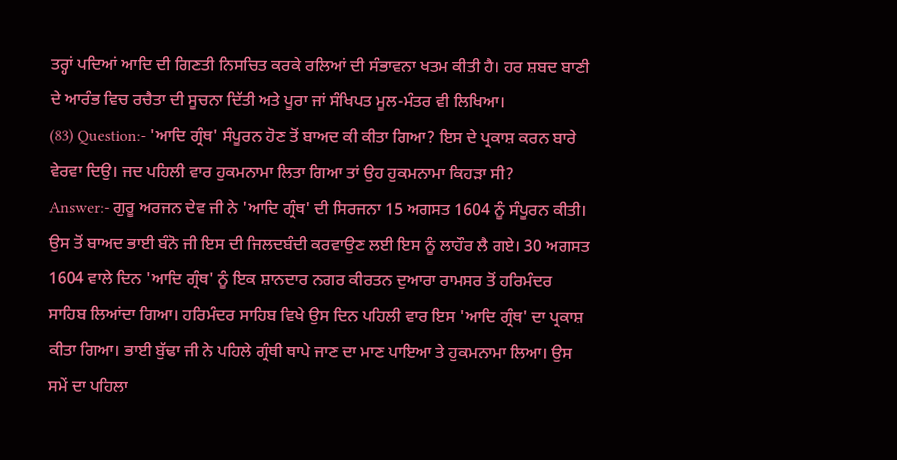ਤਰ੍ਹਾਂ ਪਦਿਆਂ ਆਦਿ ਦੀ ਗਿਣਤੀ ਨਿਸਚਿਤ ਕਰਕੇ ਰਲਿਆਂ ਦੀ ਸੰਭਾਵਨਾ ਖਤਮ ਕੀਤੀ ਹੈ। ਹਰ ਸ਼ਬਦ ਬਾਣੀ ਦੇ ਆਰੰਭ ਵਿਚ ਰਚੈਤਾ ਦੀ ਸੂਚਨਾ ਦਿੱਤੀ ਅਤੇ ਪੂਰਾ ਜਾਂ ਸੰਖਿਪਤ ਮੂਲ-ਮੰਤਰ ਵੀ ਲਿਖਿਆ।
(83) Question:- 'ਆਦਿ ਗ੍ਰੰਥ' ਸੰਪੂਰਨ ਹੋਣ ਤੋਂ ਬਾਅਦ ਕੀ ਕੀਤਾ ਗਿਆ? ਇਸ ਦੇ ਪ੍ਰਕਾਸ਼ ਕਰਨ ਬਾਰੇ ਵੇਰਵਾ ਦਿਉ। ਜਦ ਪਹਿਲੀ ਵਾਰ ਹੁਕਮਨਾਮਾ ਲਿਤਾ ਗਿਆ ਤਾਂ ਉਹ ਹੁਕਮਨਾਮਾ ਕਿਹੜਾ ਸੀ?
Answer:- ਗੁਰੂ ਅਰਜਨ ਦੇਵ ਜੀ ਨੇ 'ਆਦਿ ਗ੍ਰੰਥ' ਦੀ ਸਿਰਜਨਾ 15 ਅਗਸਤ 1604 ਨੂੰ ਸੰਪੂਰਨ ਕੀਤੀ। ਉਸ ਤੋਂ ਬਾਅਦ ਭਾਈ ਬੰਨੋ ਜੀ ਇਸ ਦੀ ਜਿਲਦਬੰਦੀ ਕਰਵਾਉਣ ਲਈ ਇਸ ਨੂੰ ਲਾਹੌਰ ਲੈ ਗਏ। 30 ਅਗਸਤ 1604 ਵਾਲੇ ਦਿਨ 'ਆਦਿ ਗ੍ਰੰਥ' ਨੂੰ ਇਕ ਸ਼ਾਨਦਾਰ ਨਗਰ ਕੀਰਤਨ ਦੁਆਰਾ ਰਾਮਸਰ ਤੋਂ ਹਰਿਮੰਦਰ ਸਾਹਿਬ ਲਿਆਂਦਾ ਗਿਆ। ਹਰਿਮੰਦਰ ਸਾਹਿਬ ਵਿਖੇ ਉਸ ਦਿਨ ਪਹਿਲੀ ਵਾਰ ਇਸ 'ਆਦਿ ਗ੍ਰੰਥ' ਦਾ ਪ੍ਰਕਾਸ਼ ਕੀਤਾ ਗਿਆ। ਭਾਈ ਬੁੱਢਾ ਜੀ ਨੇ ਪਹਿਲੇ ਗ੍ਰੰਥੀ ਥਾਪੇ ਜਾਣ ਦਾ ਮਾਣ ਪਾਇਆ ਤੇ ਹੁਕਮਨਾਮਾ ਲਿਆ। ਉਸ ਸਮੇਂ ਦਾ ਪਹਿਲਾ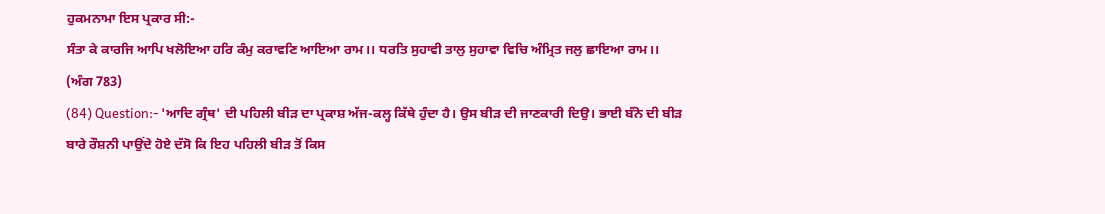ਹੁਕਮਨਾਮਾ ਇਸ ਪ੍ਰਕਾਰ ਸੀ:-
ਸੰਤਾ ਕੇ ਕਾਰਜਿ ਆਪਿ ਖਲੋਇਆ ਹਰਿ ਕੰਮੁ ਕਰਾਵਣਿ ਆਇਆ ਰਾਮ।। ਧਰਤਿ ਸੁਹਾਵੀ ਤਾਲੁ ਸੁਹਾਵਾ ਵਿਚਿ ਅੰਮ੍ਰਿਤ ਜਲੁ ਛਾਇਆ ਰਾਮ।। (ਅੰਗ 783)
(84) Question:- 'ਆਦਿ ਗ੍ਰੰਥ' ਦੀ ਪਹਿਲੀ ਬੀੜ ਦਾ ਪ੍ਰਕਾਸ਼ ਅੱਜ-ਕਲ੍ਹ ਕਿੱਥੇ ਹੁੰਦਾ ਹੈ। ਉਸ ਬੀੜ ਦੀ ਜਾਣਕਾਰੀ ਦਿਉ। ਭਾਈ ਬੰਨੋ ਦੀ ਬੀੜ ਬਾਰੇ ਰੌਸ਼ਨੀ ਪਾਉਂਦੇ ਹੋਏ ਦੱਸੋ ਕਿ ਇਹ ਪਹਿਲੀ ਬੀੜ ਤੋਂ ਕਿਸ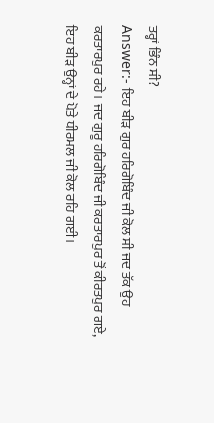ਤਰ੍ਹਾਂ ਭਿੰਨ ਸੀ?
Answer:- ਇਹ ਬੀੜ ਗੁਰ ਹਰਿਗੋਬਿੰਦ ਜੀ ਕੋਲ ਸੀ ਜਦ ਤੱਕ ਉਹ ਕਰਤਾਰਪੁਰ ਰਹੇ। ਜਦ ਗੁਰੂ ਹਰਿਗੋਬਿੰਦ ਜੀ ਕਰਤਾਰਪੁਰ ਤੋਂ ਕੀਰਤਪੁਰ ਗਏ, ਇਹ ਬੀੜ ਉਨ੍ਹਾਂ ਦੇ ਪੋਤੇ ਧੀਰਮਲ ਜੀ ਕੋਲ ਰਹਿ ਗਈ।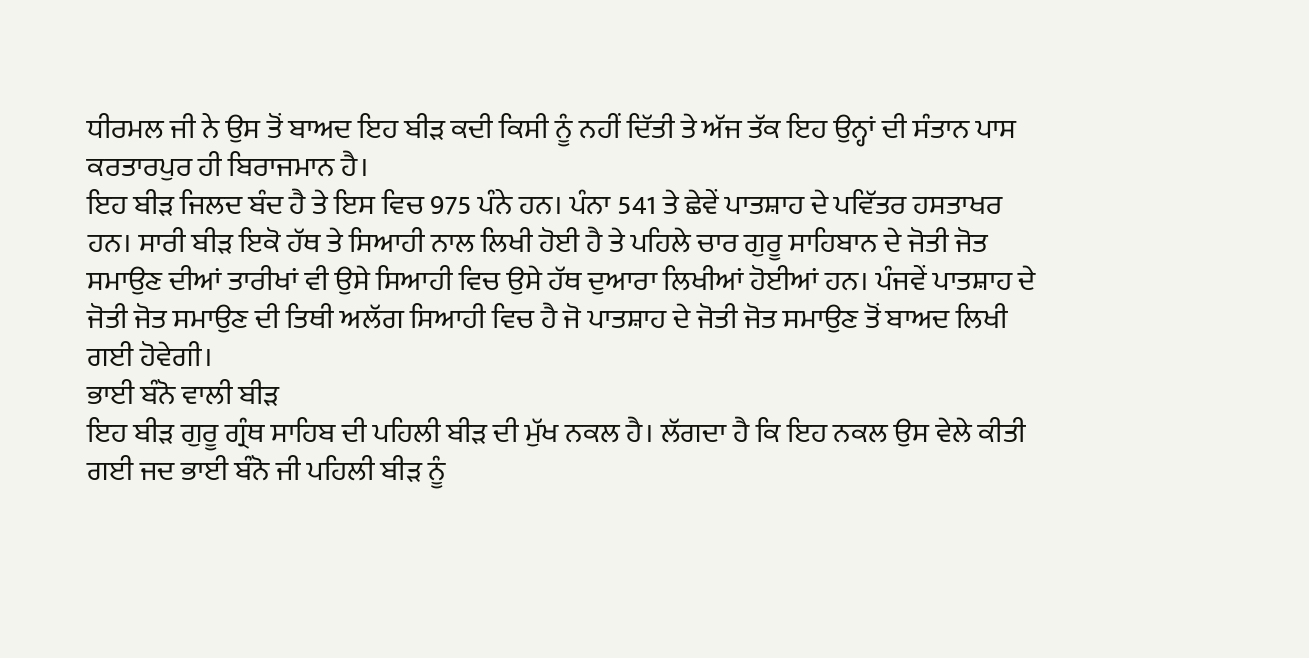ਧੀਰਮਲ ਜੀ ਨੇ ਉਸ ਤੋਂ ਬਾਅਦ ਇਹ ਬੀੜ ਕਦੀ ਕਿਸੀ ਨੂੰ ਨਹੀਂ ਦਿੱਤੀ ਤੇ ਅੱਜ ਤੱਕ ਇਹ ਉਨ੍ਹਾਂ ਦੀ ਸੰਤਾਨ ਪਾਸ ਕਰਤਾਰਪੁਰ ਹੀ ਬਿਰਾਜਮਾਨ ਹੈ।
ਇਹ ਬੀੜ ਜਿਲਦ ਬੰਦ ਹੈ ਤੇ ਇਸ ਵਿਚ 975 ਪੰਨੇ ਹਨ। ਪੰਨਾ 541 ਤੇ ਛੇਵੇਂ ਪਾਤਸ਼ਾਹ ਦੇ ਪਵਿੱਤਰ ਹਸਤਾਖਰ ਹਨ। ਸਾਰੀ ਬੀੜ ਇਕੋ ਹੱਥ ਤੇ ਸਿਆਹੀ ਨਾਲ ਲਿਖੀ ਹੋਈ ਹੈ ਤੇ ਪਹਿਲੇ ਚਾਰ ਗੁਰੂ ਸਾਹਿਬਾਨ ਦੇ ਜੋਤੀ ਜੋਤ ਸਮਾਉਣ ਦੀਆਂ ਤਾਰੀਖਾਂ ਵੀ ਉਸੇ ਸਿਆਹੀ ਵਿਚ ਉਸੇ ਹੱਥ ਦੁਆਰਾ ਲਿਖੀਆਂ ਹੋਈਆਂ ਹਨ। ਪੰਜਵੇਂ ਪਾਤਸ਼ਾਹ ਦੇ ਜੋਤੀ ਜੋਤ ਸਮਾਉਣ ਦੀ ਤਿਥੀ ਅਲੱਗ ਸਿਆਹੀ ਵਿਚ ਹੈ ਜੋ ਪਾਤਸ਼ਾਹ ਦੇ ਜੋਤੀ ਜੋਤ ਸਮਾਉਣ ਤੋਂ ਬਾਅਦ ਲਿਖੀ ਗਈ ਹੋਵੇਗੀ।
ਭਾਈ ਬੰਨੋ ਵਾਲੀ ਬੀੜ
ਇਹ ਬੀੜ ਗੁਰੂ ਗ੍ਰੰਥ ਸਾਹਿਬ ਦੀ ਪਹਿਲੀ ਬੀੜ ਦੀ ਮੁੱਖ ਨਕਲ ਹੈ। ਲੱਗਦਾ ਹੈ ਕਿ ਇਹ ਨਕਲ ਉਸ ਵੇਲੇ ਕੀਤੀ ਗਈ ਜਦ ਭਾਈ ਬੰਨੋ ਜੀ ਪਹਿਲੀ ਬੀੜ ਨੂੰ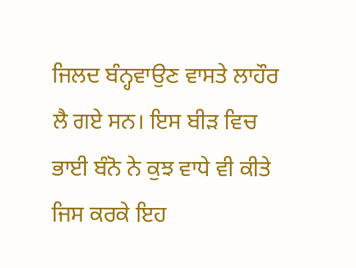ਜਿਲਦ ਬੰਨ੍ਹਵਾਉਣ ਵਾਸਤੇ ਲਾਹੌਰ ਲੈ ਗਏ ਸਨ। ਇਸ ਬੀੜ ਵਿਚ ਭਾਈ ਬੰਨੋ ਨੇ ਕੁਝ ਵਾਧੇ ਵੀ ਕੀਤੇ ਜਿਸ ਕਰਕੇ ਇਹ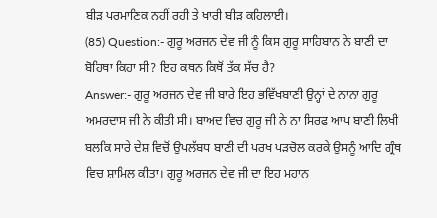ਬੀੜ ਪਰਮਾਣਿਕ ਨਹੀਂ ਰਹੀ ਤੇ ਖਾਰੀ ਬੀੜ ਕਹਿਲਾਈ।
(85) Question:- ਗੁਰੂ ਅਰਜਨ ਦੇਵ ਜੀ ਨੂੰ ਕਿਸ ਗੁਰੂ ਸਾਹਿਬਾਨ ਨੇ ਬਾਣੀ ਦਾ ਬੋਹਿਥਾ ਕਿਹਾ ਸੀ? ਇਹ ਕਥਨ ਕਿਥੋਂ ਤੱਕ ਸੱਚ ਹੈ?
Answer:- ਗੁਰੂ ਅਰਜਨ ਦੇਵ ਜੀ ਬਾਰੇ ਇਹ ਭਵਿੱਖਬਾਣੀ ਉਨ੍ਹਾਂ ਦੇ ਨਾਨਾ ਗੁਰੂ ਅਮਰਦਾਸ ਜੀ ਨੇ ਕੀਤੀ ਸੀ। ਬਾਅਦ ਵਿਚ ਗੁਰੂ ਜੀ ਨੇ ਨਾ ਸਿਰਫ ਆਪ ਬਾਣੀ ਲਿਖੀ ਬਲਕਿ ਸਾਰੇ ਦੇਸ਼ ਵਿਚੋਂ ਉਪਲੱਬਧ ਬਾਣੀ ਦੀ ਪਰਖ ਪੜਚੋਲ ਕਰਕੇ ਉਸਨੂੰ ਆਦਿ ਗ੍ਰੰਥ ਵਿਚ ਸ਼ਾਮਿਲ ਕੀਤਾ। ਗੁਰੂ ਅਰਜਨ ਦੇਵ ਜੀ ਦਾ ਇਹ ਮਹਾਨ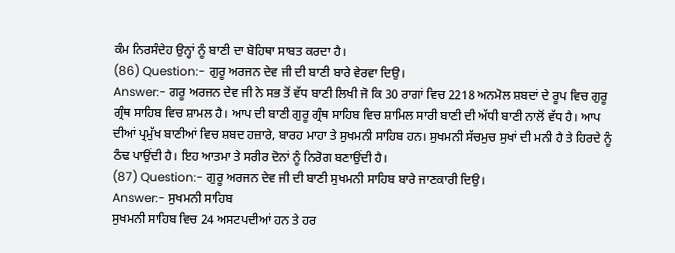ਕੰਮ ਨਿਰਸੰਦੇਹ ਉਨ੍ਹਾਂ ਨੂੰ ਬਾਣੀ ਦਾ ਬੋਹਿਥਾ ਸਾਬਤ ਕਰਦਾ ਹੈ।
(86) Question:- ਗੁਰੂ ਅਰਜਨ ਦੇਵ ਜੀ ਦੀ ਬਾਣੀ ਬਾਰੇ ਵੇਰਵਾ ਦਿਉ।
Answer:- ਗਰੂ ਅਰਜਨ ਦੇਵ ਜੀ ਨੇ ਸਭ ਤੋਂ ਵੱਧ ਬਾਣੀ ਲਿਖੀ ਜੋ ਕਿ 30 ਰਾਗਾਂ ਵਿਚ 2218 ਅਨਮੋਲ ਸ਼ਬਦਾਂ ਦੇ ਰੂਪ ਵਿਚ ਗੁਰੂ ਗ੍ਰੰਥ ਸਾਹਿਬ ਵਿਚ ਸ਼ਾਮਲ ਹੈ। ਆਪ ਦੀ ਬਾਣੀ ਗੁਰੂ ਗ੍ਰੰਥ ਸਾਹਿਬ ਵਿਚ ਸ਼ਾਮਿਲ ਸਾਰੀ ਬਾਣੀ ਦੀ ਅੱਧੀ ਬਾਣੀ ਨਾਲੋਂ ਵੱਧ ਹੈ। ਆਪ ਦੀਆਂ ਪ੍ਰਮੁੱਖ ਬਾਣੀਆਂ ਵਿਚ ਸ਼ਬਦ ਹਜ਼ਾਰੇ, ਬਾਰਹ ਮਾਹਾ ਤੇ ਸੁਖਮਨੀ ਸਾਹਿਬ ਹਨ। ਸੁਖਮਨੀ ਸੱਚਮੁਚ ਸੁਖਾਂ ਦੀ ਮਨੀ ਹੈ ਤੇ ਹਿਰਦੇ ਨੂੰ ਠੰਢ ਪਾਉਂਦੀ ਹੈ। ਇਹ ਆਤਮਾ ਤੇ ਸਰੀਰ ਦੋਨਾਂ ਨੂੰ ਨਿਰੋਗ ਬਣਾਉਂਦੀ ਹੈ।
(87) Question:- ਗੁਰੂ ਅਰਜਨ ਦੇਵ ਜੀ ਦੀ ਬਾਣੀ ਸੁਖਮਨੀ ਸਾਹਿਬ ਬਾਰੇ ਜਾਣਕਾਰੀ ਦਿਉ।
Answer:- ਸੁਖਮਨੀ ਸਾਹਿਬ
ਸੁਖਮਨੀ ਸਾਹਿਬ ਵਿਚ 24 ਅਸਟਪਦੀਆਂ ਹਨ ਤੇ ਹਰ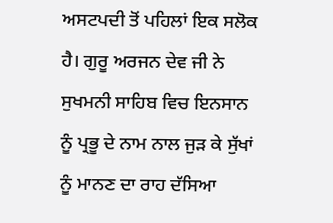ਅਸਟਪਦੀ ਤੋਂ ਪਹਿਲਾਂ ਇਕ ਸਲੋਕ ਹੈ। ਗੁਰੂ ਅਰਜਨ ਦੇਵ ਜੀ ਨੇ ਸੁਖਮਨੀ ਸਾਹਿਬ ਵਿਚ ਇਨਸਾਨ ਨੂੰ ਪ੍ਰਭੂ ਦੇ ਨਾਮ ਨਾਲ ਜੁੜ ਕੇ ਸੁੱਖਾਂ ਨੂੰ ਮਾਨਣ ਦਾ ਰਾਹ ਦੱਸਿਆ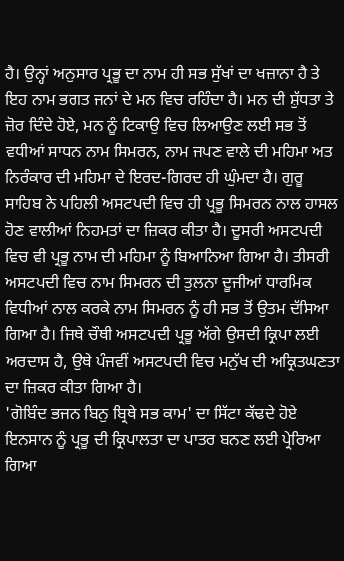ਹੈ। ਉਨ੍ਹਾਂ ਅਨੁਸਾਰ ਪ੍ਰਭੂ ਦਾ ਨਾਮ ਹੀ ਸਭ ਸੁੱਖਾਂ ਦਾ ਖਜ਼ਾਨਾ ਹੈ ਤੇ ਇਹ ਨਾਮ ਭਗਤ ਜਨਾਂ ਦੇ ਮਨ ਵਿਚ ਰਹਿੰਦਾ ਹੈ। ਮਨ ਦੀ ਸ਼ੁੱਧਤਾ ਤੇ ਜ਼ੋਰ ਦਿੰਦੇ ਹੋਏ, ਮਨ ਨੂੰ ਟਿਕਾਉ ਵਿਚ ਲਿਆਉਣ ਲਈ ਸਭ ਤੋਂ ਵਧੀਆਂ ਸਾਧਨ ਨਾਮ ਸਿਮਰਨ, ਨਾਮ ਜਪਣ ਵਾਲੇ ਦੀ ਮਹਿਮਾ ਅਤ ਨਿਰੰਕਾਰ ਦੀ ਮਹਿਮਾ ਦੇ ਇਰਦ-ਗਿਰਦ ਹੀ ਘੁੰਮਦਾ ਹੈ। ਗੁਰੂ ਸਾਹਿਬ ਨੇ ਪਹਿਲੀ ਅਸਟਪਦੀ ਵਿਚ ਹੀ ਪ੍ਰਭੂ ਸਿਮਰਨ ਨਾਲ ਹਾਸਲ ਹੋਣ ਵਾਲੀਆਂ ਨਿਹਮਤਾਂ ਦਾ ਜ਼ਿਕਰ ਕੀਤਾ ਹੈ। ਦੂਸਰੀ ਅਸਟਪਦੀ ਵਿਚ ਵੀ ਪ੍ਰਭੂ ਨਾਮ ਦੀ ਮਹਿਮਾ ਨੂੰ ਬਿਆਨਿਆ ਗਿਆ ਹੈ। ਤੀਸਰੀ ਅਸਟਪਦੀ ਵਿਚ ਨਾਮ ਸਿਮਰਨ ਦੀ ਤੁਲਨਾ ਦੂਜੀਆਂ ਧਾਰਮਿਕ ਵਿਧੀਆਂ ਨਾਲ ਕਰਕੇ ਨਾਮ ਸਿਮਰਨ ਨੂੰ ਹੀ ਸਭ ਤੋਂ ਉਤਮ ਦੱਸਿਆ ਗਿਆ ਹੈ। ਜਿਥੇ ਚੌਥੀ ਅਸਟਪਦੀ ਪ੍ਰਭੂ ਅੱਗੇ ਉਸਦੀ ਕ੍ਰਿਪਾ ਲਈ ਅਰਦਾਸ ਹੈ, ਉਥੇ ਪੰਜਵੀਂ ਅਸਟਪਦੀ ਵਿਚ ਮਨੁੱਖ ਦੀ ਅਕ੍ਰਿਤਘਣਤਾ ਦਾ ਜ਼ਿਕਰ ਕੀਤਾ ਗਿਆ ਹੈ।
'ਗੋਬਿੰਦ ਭਜਨ ਬਿਨੁ ਬ੍ਰਿਥੇ ਸਭ ਕਾਮ' ਦਾ ਸਿੱਟਾ ਕੱਢਦੇ ਹੋਏ ਇਨਸਾਨ ਨੂੰ ਪ੍ਰਭੂ ਦੀ ਕ੍ਰਿਪਾਲਤਾ ਦਾ ਪਾਤਰ ਬਨਣ ਲਈ ਪ੍ਰੇਰਿਆ ਗਿਆ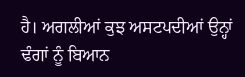ਹੈ। ਅਗਲੀਆਂ ਕੁਝ ਅਸਟਪਦੀਆਂ ਉਨ੍ਹਾਂ ਢੰਗਾਂ ਨੂੰ ਬਿਆਨ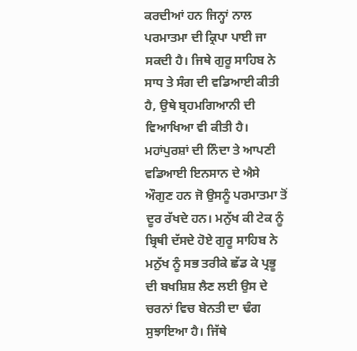ਕਰਦੀਆਂ ਹਨ ਜਿਨ੍ਹਾਂ ਨਾਲ ਪਰਮਾਤਮਾ ਦੀ ਕ੍ਰਿਪਾ ਪਾਈ ਜਾ ਸਕਦੀ ਹੈ। ਜਿਥੇ ਗੁਰੂ ਸਾਹਿਬ ਨੇ ਸਾਧ ਤੇ ਸੰਗ ਦੀ ਵਡਿਆਈ ਕੀਤੀ ਹੈ, ਉਥੇ ਬ੍ਰਹਮਗਿਆਨੀ ਦੀ ਵਿਆਖਿਆ ਵੀ ਕੀਤੀ ਹੈ। ਮਹਾਂਪੁਰਸ਼ਾਂ ਦੀ ਨਿੰਦਾ ਤੇ ਆਪਣੀ ਵਡਿਆਈ ਇਨਸਾਨ ਦੇ ਐਸੇ ਔਗੁਣ ਹਨ ਜੋ ਉਸਨੂੰ ਪਰਮਾਤਮਾ ਤੋਂ ਦੂਰ ਰੱਖਦੇ ਹਨ। ਮਨੁੱਖ ਕੀ ਟੇਕ ਨੂੰ ਬ੍ਰਿਥੀ ਦੱਸਦੇ ਹੋਏ ਗੁਰੂ ਸਾਹਿਬ ਨੇ ਮਨੁੱਖ ਨੂੰ ਸਭ ਤਰੀਕੇ ਛੱਡ ਕੇ ਪ੍ਰਭੂ ਦੀ ਬਖਸ਼ਿਸ਼ ਲੈਣ ਲਈ ਉਸ ਦੇ ਚਰਨਾਂ ਵਿਚ ਬੇਨਤੀ ਦਾ ਢੰਗ ਸੁਝਾਇਆ ਹੈ। ਜਿੱਥੇ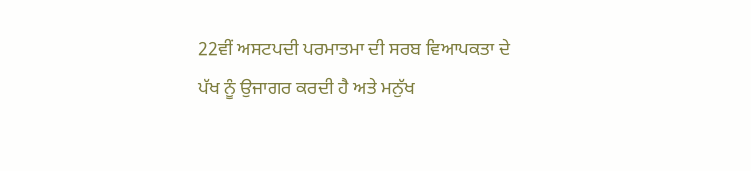22ਵੀਂ ਅਸਟਪਦੀ ਪਰਮਾਤਮਾ ਦੀ ਸਰਬ ਵਿਆਪਕਤਾ ਦੇ ਪੱਖ ਨੂੰ ਉਜਾਗਰ ਕਰਦੀ ਹੈ ਅਤੇ ਮਨੁੱਖ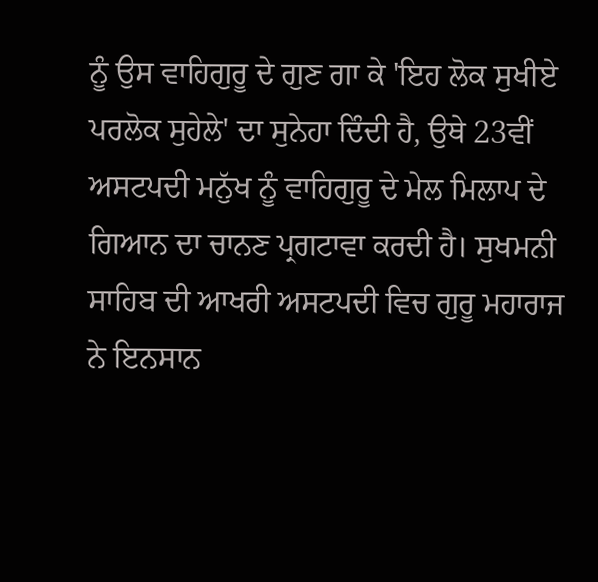ਨੂੰ ਉਸ ਵਾਹਿਗੁਰੂ ਦੇ ਗੁਣ ਗਾ ਕੇ 'ਇਹ ਲੋਕ ਸੁਖੀਏ ਪਰਲੋਕ ਸੁਹੇਲੇ' ਦਾ ਸੁਨੇਹਾ ਦਿੰਦੀ ਹੈ, ਉਥੇ 23ਵੀਂ ਅਸਟਪਦੀ ਮਨੁੱਖ ਨੂੰ ਵਾਹਿਗੁਰੂ ਦੇ ਮੇਲ ਮਿਲਾਪ ਦੇ ਗਿਆਨ ਦਾ ਚਾਨਣ ਪ੍ਰਗਟਾਵਾ ਕਰਦੀ ਹੈ। ਸੁਖਮਨੀ ਸਾਹਿਬ ਦੀ ਆਖਰੀ ਅਸਟਪਦੀ ਵਿਚ ਗੁਰੂ ਮਹਾਰਾਜ ਨੇ ਇਨਸਾਨ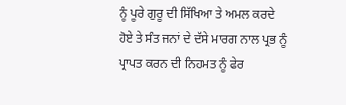ਨੂੰ ਪੂਰੇ ਗੁਰੂ ਦੀ ਸਿੱਖਿਆ ਤੇ ਅਮਲ ਕਰਦੇ ਹੋਏ ਤੇ ਸੰਤ ਜਨਾਂ ਦੇ ਦੱਸੇ ਮਾਰਗ ਨਾਲ ਪ੍ਰਭ ਨੂੰ ਪ੍ਰਾਪਤ ਕਰਨ ਦੀ ਨਿਹਮਤ ਨੂੰ ਫੇਰ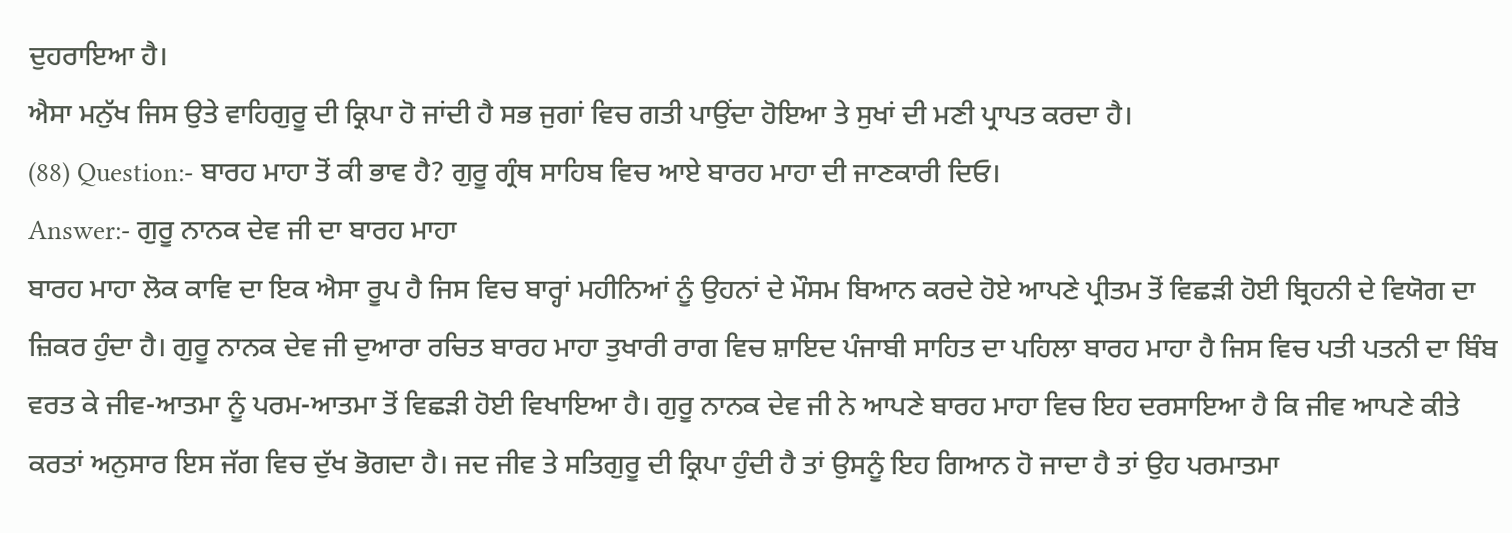ਦੁਹਰਾਇਆ ਹੈ।
ਐਸਾ ਮਨੁੱਖ ਜਿਸ ਉਤੇ ਵਾਹਿਗੁਰੂ ਦੀ ਕ੍ਰਿਪਾ ਹੋ ਜਾਂਦੀ ਹੈ ਸਭ ਜੁਗਾਂ ਵਿਚ ਗਤੀ ਪਾਉਂਦਾ ਹੋਇਆ ਤੇ ਸੁਖਾਂ ਦੀ ਮਣੀ ਪ੍ਰਾਪਤ ਕਰਦਾ ਹੈ।
(88) Question:- ਬਾਰਹ ਮਾਹਾ ਤੋਂ ਕੀ ਭਾਵ ਹੈ? ਗੁਰੂ ਗ੍ਰੰਥ ਸਾਹਿਬ ਵਿਚ ਆਏ ਬਾਰਹ ਮਾਹਾ ਦੀ ਜਾਣਕਾਰੀ ਦਿਓ।
Answer:- ਗੁਰੂ ਨਾਨਕ ਦੇਵ ਜੀ ਦਾ ਬਾਰਹ ਮਾਹਾ
ਬਾਰਹ ਮਾਹਾ ਲੋਕ ਕਾਵਿ ਦਾ ਇਕ ਐਸਾ ਰੂਪ ਹੈ ਜਿਸ ਵਿਚ ਬਾਰ੍ਹਾਂ ਮਹੀਨਿਆਂ ਨੂੰ ਉਹਨਾਂ ਦੇ ਮੌਸਮ ਬਿਆਨ ਕਰਦੇ ਹੋਏ ਆਪਣੇ ਪ੍ਰੀਤਮ ਤੋਂ ਵਿਛੜੀ ਹੋਈ ਬ੍ਰਿਹਨੀ ਦੇ ਵਿਯੋਗ ਦਾ ਜ਼ਿਕਰ ਹੁੰਦਾ ਹੈ। ਗੁਰੂ ਨਾਨਕ ਦੇਵ ਜੀ ਦੁਆਰਾ ਰਚਿਤ ਬਾਰਹ ਮਾਹਾ ਤੁਖਾਰੀ ਰਾਗ ਵਿਚ ਸ਼ਾਇਦ ਪੰਜਾਬੀ ਸਾਹਿਤ ਦਾ ਪਹਿਲਾ ਬਾਰਹ ਮਾਹਾ ਹੈ ਜਿਸ ਵਿਚ ਪਤੀ ਪਤਨੀ ਦਾ ਬਿੰਬ ਵਰਤ ਕੇ ਜੀਵ-ਆਤਮਾ ਨੂੰ ਪਰਮ-ਆਤਮਾ ਤੋਂ ਵਿਛੜੀ ਹੋਈ ਵਿਖਾਇਆ ਹੈ। ਗੁਰੂ ਨਾਨਕ ਦੇਵ ਜੀ ਨੇ ਆਪਣੇ ਬਾਰਹ ਮਾਹਾ ਵਿਚ ਇਹ ਦਰਸਾਇਆ ਹੈ ਕਿ ਜੀਵ ਆਪਣੇ ਕੀਤੇ ਕਰਤਾਂ ਅਨੁਸਾਰ ਇਸ ਜੱਗ ਵਿਚ ਦੁੱਖ ਭੋਗਦਾ ਹੈ। ਜਦ ਜੀਵ ਤੇ ਸਤਿਗੁਰੂ ਦੀ ਕ੍ਰਿਪਾ ਹੁੰਦੀ ਹੈ ਤਾਂ ਉਸਨੂੰ ਇਹ ਗਿਆਨ ਹੋ ਜਾਦਾ ਹੈ ਤਾਂ ਉਹ ਪਰਮਾਤਮਾ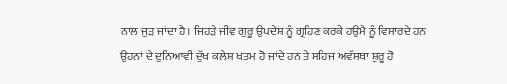ਨਾਲ ਜੁੜ ਜਾਂਦਾ ਹੈ। ਜਿਹੜੇ ਜੀਵ ਗੁਰੂ ਉਪਦੇਸ਼ ਨੂੰ ਗ੍ਰਹਿਣ ਕਰਕੇ ਹਉਮੈ ਨੂੰ ਵਿਸਾਰਦੇ ਹਨ ਉਹਨਾਂ ਦੇ ਦੁਨਿਆਵੀ ਦੁੱਖ ਕਲੇਸ਼ ਖਤਮ ਹੋ ਜਾਂਦੇ ਹਨ ਤੇ ਸਹਿਜ ਅਵੱਸਥਾ ਸ਼ੁਰੂ ਹੋ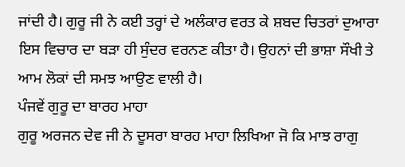ਜਾਂਦੀ ਹੈ। ਗੁਰੂ ਜੀ ਨੇ ਕਈ ਤਰ੍ਹਾਂ ਦੇ ਅਲੰਕਾਰ ਵਰਤ ਕੇ ਸ਼ਬਦ ਚਿਤਰਾਂ ਦੁਆਰਾ ਇਸ ਵਿਚਾਰ ਦਾ ਬੜਾ ਹੀ ਸੁੰਦਰ ਵਰਨਣ ਕੀਤਾ ਹੈ। ਉਹਨਾਂ ਦੀ ਭਾਸ਼ਾ ਸੌਖੀ ਤੇ ਆਮ ਲੋਕਾਂ ਦੀ ਸਮਝ ਆਉਣ ਵਾਲੀ ਹੈ।
ਪੰਜਵੇਂ ਗੁਰੂ ਦਾ ਬਾਰਹ ਮਾਹਾ
ਗੁਰੂ ਅਰਜਨ ਦੇਵ ਜੀ ਨੇ ਦੂਸਰਾ ਬਾਰਹ ਮਾਹਾ ਲਿਖਿਆ ਜੋ ਕਿ ਮਾਝ ਰਾਗੁ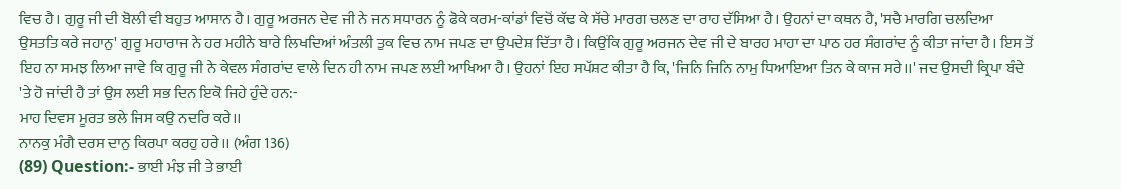ਵਿਚ ਹੈ। ਗੁਰੂ ਜੀ ਦੀ ਬੋਲੀ ਵੀ ਬਹੁਤ ਆਸਾਨ ਹੈ। ਗੁਰੂ ਅਰਜਨ ਦੇਵ ਜੀ ਨੇ ਜਨ ਸਧਾਰਨ ਨੂੰ ਫੋਕੇ ਕਰਮ-ਕਾਂਡਾਂ ਵਿਚੋਂ ਕੱਢ ਕੇ ਸੱਚੇ ਮਾਰਗ ਚਲਣ ਦਾ ਰਾਹ ਦੱਸਿਆ ਹੈ। ਉਹਨਾਂ ਦਾ ਕਥਨ ਹੈ, 'ਸਚੈ ਮਾਰਗਿ ਚਲਦਿਆ ਉਸਤਤਿ ਕਰੇ ਜਹਾਨੁ' ਗੁਰੂ ਮਹਾਰਾਜ ਨੇ ਹਰ ਮਹੀਨੇ ਬਾਰੇ ਲਿਖਦਿਆਂ ਅੰਤਲੀ ਤੁਕ ਵਿਚ ਨਾਮ ਜਪਣ ਦਾ ਉਪਦੇਸ਼ ਦਿੱਤਾ ਹੈ। ਕਿਉਂਕਿ ਗੁਰੂ ਅਰਜਨ ਦੇਵ ਜੀ ਦੇ ਬਾਰਹ ਮਾਹਾ ਦਾ ਪਾਠ ਹਰ ਸੰਗਰਾਂਦ ਨੂੰ ਕੀਤਾ ਜਾਂਦਾ ਹੈ। ਇਸ ਤੋਂ ਇਹ ਨਾ ਸਮਝ ਲਿਆ ਜਾਵੇ ਕਿ ਗੁਰੂ ਜੀ ਨੇ ਕੇਵਲ ਸੰਗਰਾਂਦ ਵਾਲੇ ਦਿਨ ਹੀ ਨਾਮ ਜਪਣ ਲਈ ਆਖਿਆ ਹੈ। ਉਹਨਾਂ ਇਹ ਸਪੱਸ਼ਟ ਕੀਤਾ ਹੈ ਕਿ, 'ਜਿਨਿ ਜਿਨਿ ਨਾਮੁ ਧਿਆਇਆ ਤਿਨ ਕੇ ਕਾਜ ਸਰੇ।।' ਜਦ ਉਸਦੀ ਕ੍ਰਿਪਾ ਬੰਦੇ 'ਤੇ ਹੋ ਜਾਂਦੀ ਹੈ ਤਾਂ ਉਸ ਲਈ ਸਭ ਦਿਨ ਇਕੋ ਜਿਹੇ ਹੁੰਦੇ ਹਨ:-
ਮਾਹ ਦਿਵਸ ਮੂਰਤ ਭਲੇ ਜਿਸ ਕਉ ਨਦਰਿ ਕਰੇ।।
ਨਾਨਕੁ ਮੰਗੈ ਦਰਸ ਦਾਨੁ ਕਿਰਪਾ ਕਰਹੁ ਹਰੇ।। (ਅੰਗ 136)
(89) Question:- ਭਾਈ ਮੰਝ ਜੀ ਤੇ ਭਾਈ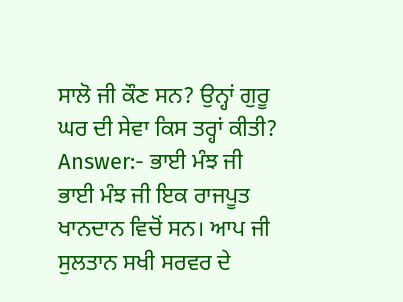ਸਾਲੋ ਜੀ ਕੌਣ ਸਨ? ਉਨ੍ਹਾਂ ਗੁਰੂ ਘਰ ਦੀ ਸੇਵਾ ਕਿਸ ਤਰ੍ਹਾਂ ਕੀਤੀ?
Answer:- ਭਾਈ ਮੰਝ ਜੀ
ਭਾਈ ਮੰਝ ਜੀ ਇਕ ਰਾਜਪੂਤ ਖਾਨਦਾਨ ਵਿਚੋਂ ਸਨ। ਆਪ ਜੀ ਸੁਲਤਾਨ ਸਖੀ ਸਰਵਰ ਦੇ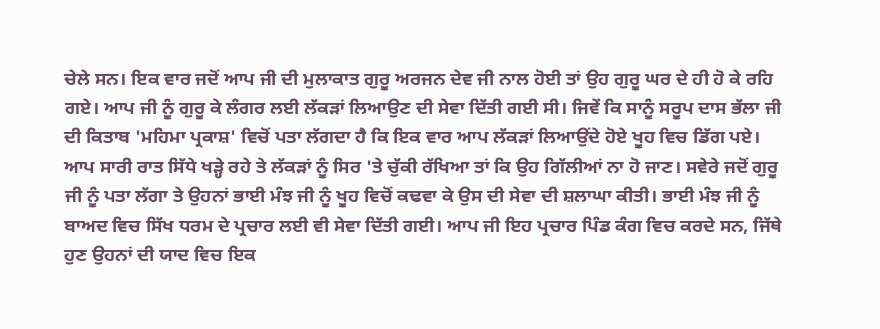ਚੇਲੇ ਸਨ। ਇਕ ਵਾਰ ਜਦੋਂ ਆਪ ਜੀ ਦੀ ਮੁਲਾਕਾਤ ਗੁਰੂ ਅਰਜਨ ਦੇਵ ਜੀ ਨਾਲ ਹੋਈ ਤਾਂ ਉਹ ਗੁਰੂ ਘਰ ਦੇ ਹੀ ਹੋ ਕੇ ਰਹਿ ਗਏ। ਆਪ ਜੀ ਨੂੰ ਗੁਰੂ ਕੇ ਲੰਗਰ ਲਈ ਲੱਕੜਾਂ ਲਿਆਉਣ ਦੀ ਸੇਵਾ ਦਿੱਤੀ ਗਈ ਸੀ। ਜਿਵੇਂ ਕਿ ਸਾਨੂੰ ਸਰੂਪ ਦਾਸ ਭੱਲਾ ਜੀ ਦੀ ਕਿਤਾਬ 'ਮਹਿਮਾ ਪ੍ਰਕਾਸ਼' ਵਿਚੋਂ ਪਤਾ ਲੱਗਦਾ ਹੈ ਕਿ ਇਕ ਵਾਰ ਆਪ ਲੱਕੜਾਂ ਲਿਆਉਂਦੇ ਹੋਏ ਖੂਹ ਵਿਚ ਡਿੱਗ ਪਏ। ਆਪ ਸਾਰੀ ਰਾਤ ਸਿੱਧੇ ਖੜ੍ਹੇ ਰਹੇ ਤੇ ਲੱਕੜਾਂ ਨੂੰ ਸਿਰ 'ਤੇ ਚੁੱਕੀ ਰੱਖਿਆ ਤਾਂ ਕਿ ਉਹ ਗਿੱਲੀਆਂ ਨਾ ਹੋ ਜਾਣ। ਸਵੇਰੇ ਜਦੋਂ ਗੁਰੂ ਜੀ ਨੂੰ ਪਤਾ ਲੱਗਾ ਤੇ ਉਹਨਾਂ ਭਾਈ ਮੰਝ ਜੀ ਨੂੰ ਖੂਹ ਵਿਚੋਂ ਕਢਵਾ ਕੇ ਉਸ ਦੀ ਸੇਵਾ ਦੀ ਸ਼ਲਾਘਾ ਕੀਤੀ। ਭਾਈ ਮੰਝ ਜੀ ਨੂੰ ਬਾਅਦ ਵਿਚ ਸਿੱਖ ਧਰਮ ਦੇ ਪ੍ਰਚਾਰ ਲਈ ਵੀ ਸੇਵਾ ਦਿੱਤੀ ਗਈ। ਆਪ ਜੀ ਇਹ ਪ੍ਰਚਾਰ ਪਿੰਡ ਕੰਗ ਵਿਚ ਕਰਦੇ ਸਨ, ਜਿੱਥੇ ਹੁਣ ਉਹਨਾਂ ਦੀ ਯਾਦ ਵਿਚ ਇਕ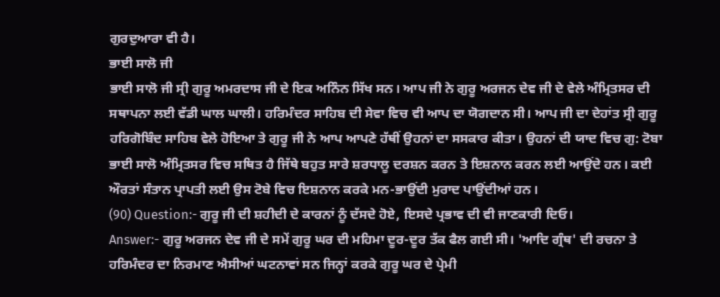ਗੁਰਦੁਆਰਾ ਵੀ ਹੈ।
ਭਾਈ ਸਾਲੋ ਜੀ
ਭਾਈ ਸਾਲੋ ਜੀ ਸ੍ਰੀ ਗੁਰੂ ਅਮਰਦਾਸ ਜੀ ਦੇ ਇਕ ਅਨਿੰਨ ਸਿੱਖ ਸਨ। ਆਪ ਜੀ ਨੇ ਗੁਰੂ ਅਰਜਨ ਦੇਵ ਜੀ ਦੇ ਵੇਲੇ ਅੰਮ੍ਰਿਤਸਰ ਦੀ ਸਥਾਪਨਾ ਲਈ ਵੱਡੀ ਘਾਲ ਘਾਲੀ। ਹਰਿਮੰਦਰ ਸਾਹਿਬ ਦੀ ਸੇਵਾ ਵਿਚ ਵੀ ਆਪ ਦਾ ਯੋਗਦਾਨ ਸੀ। ਆਪ ਜੀ ਦਾ ਦੇਹਾਂਤ ਸ੍ਰੀ ਗੁਰੂ ਹਰਿਗੋਬਿੰਦ ਸਾਹਿਬ ਵੇਲੇ ਹੋਇਆ ਤੇ ਗੁਰੂ ਜੀ ਨੇ ਆਪ ਆਪਣੇ ਹੱਥੀਂ ਉਹਨਾਂ ਦਾ ਸਸਕਾਰ ਕੀਤਾ। ਉਹਨਾਂ ਦੀ ਯਾਦ ਵਿਚ ਗੁ: ਟੋਬਾ ਭਾਈ ਸਾਲੋ ਅੰਮ੍ਰਿਤਸਰ ਵਿਚ ਸਥਿਤ ਹੈ ਜਿੱਥੇ ਬਹੁਤ ਸਾਰੇ ਸ਼ਰਧਾਲੂ ਦਰਸ਼ਨ ਕਰਨ ਤੇ ਇਸ਼ਨਾਨ ਕਰਨ ਲਈ ਆਉਂਦੇ ਹਨ। ਕਈ ਔਰਤਾਂ ਸੰਤਾਨ ਪ੍ਰਾਪਤੀ ਲਈ ਉਸ ਟੋਬੇ ਵਿਚ ਇਸ਼ਨਾਨ ਕਰਕੇ ਮਨ-ਭਾਉਂਦੀ ਮੁਰਾਦ ਪਾਉਂਦੀਆਂ ਹਨ।
(90) Question:- ਗੁਰੂ ਜੀ ਦੀ ਸ਼ਹੀਦੀ ਦੇ ਕਾਰਨਾਂ ਨੂੰ ਦੱਸਦੇ ਹੋਏ, ਇਸਦੇ ਪ੍ਰਭਾਵ ਦੀ ਵੀ ਜਾਣਕਾਰੀ ਦਿਓ।
Answer:- ਗੁਰੂ ਅਰਜਨ ਦੇਵ ਜੀ ਦੇ ਸਮੇਂ ਗੁਰੂ ਘਰ ਦੀ ਮਹਿਮਾ ਦੂਰ-ਦੂਰ ਤੱਕ ਫੈਲ ਗਈ ਸੀ। 'ਆਦਿ ਗ੍ਰੰਥ' ਦੀ ਰਚਨਾ ਤੇ ਹਰਿਮੰਦਰ ਦਾ ਨਿਰਮਾਣ ਐਸੀਆਂ ਘਟਨਾਵਾਂ ਸਨ ਜਿਨ੍ਹਾਂ ਕਰਕੇ ਗੁਰੂ ਘਰ ਦੇ ਪ੍ਰੇਮੀ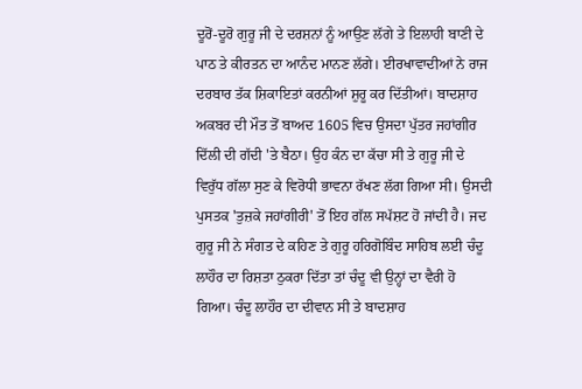ਦੂਰੋਂ-ਦੂਰੋ ਗੁਰੂ ਜੀ ਦੇ ਦਰਸ਼ਨਾਂ ਨੂੰ ਆਉਣ ਲੱਗੇ ਤੇ ਇਲਾਹੀ ਬਾਣੀ ਦੇ ਪਾਠ ਤੇ ਕੀਰਤਨ ਦਾ ਆਨੰਦ ਮਾਨਣ ਲੱਗੇ। ਈਰਖਾਵਾਦੀਆਂ ਨੇ ਰਾਜ ਦਰਬਾਰ ਤੱਕ ਸ਼ਿਕਾਇਤਾਂ ਕਰਨੀਆਂ ਸ਼ੁਰੂ ਕਰ ਦਿੱਤੀਆਂ। ਬਾਦਸ਼ਾਹ ਅਕਬਰ ਦੀ ਮੌਤ ਤੋਂ ਬਾਅਦ 1605 ਵਿਚ ਉਸਦਾ ਪੁੱਤਰ ਜਹਾਂਗੀਰ ਦਿੱਲੀ ਦੀ ਗੱਦੀ 'ਤੇ ਬੈਠਾ। ਉਹ ਕੰਨ ਦਾ ਕੱਚਾ ਸੀ ਤੇ ਗੁਰੂ ਜੀ ਦੇ ਵਿਰੁੱਧ ਗੱਲਾ ਸੁਣ ਕੇ ਵਿਰੋਧੀ ਭਾਵਨਾ ਰੱਖਣ ਲੱਗ ਗਿਆ ਸੀ। ਉਸਦੀ ਪੁਸਤਕ 'ਤੁਜ਼ਕੇ ਜਹਾਂਗੀਰੀ' ਤੋਂ ਇਹ ਗੱਲ ਸਪੱਸ਼ਟ ਹੋ ਜਾਂਦੀ ਹੈ। ਜਦ ਗੁਰੂ ਜੀ ਨੇ ਸੰਗਤ ਦੇ ਕਹਿਣ ਤੇ ਗੁਰੂ ਹਰਿਗੋਬਿੰਦ ਸਾਹਿਬ ਲਈ ਚੰਦੂ ਲਾਹੌਰ ਦਾ ਰਿਸ਼ਤਾ ਠੁਕਰਾ ਦਿੱਤਾ ਤਾਂ ਚੰਦੂ ਵੀ ਉਨ੍ਹਾਂ ਦਾ ਵੈਰੀ ਹੋ ਗਿਆ। ਚੰਦੂ ਲਾਹੌਰ ਦਾ ਦੀਵਾਨ ਸੀ ਤੇ ਬਾਦਸ਼ਾਹ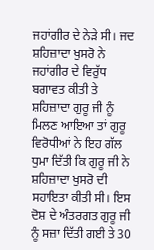ਜਹਾਂਗੀਰ ਦੇ ਨੇੜੇ ਸੀ। ਜਦ ਸ਼ਹਿਜ਼ਾਦਾ ਖੁਸਰੋ ਨੇ ਜਹਾਂਗੀਰ ਦੇ ਵਿਰੁੱਧ ਬਗਾਵਤ ਕੀਤੀ ਤੇ ਸ਼ਹਿਜ਼ਾਦਾ ਗੁਰੂ ਜੀ ਨੂੰ ਮਿਲਣ ਆਇਆ ਤਾਂ ਗੁਰੂ ਵਿਰੋਧੀਆਂ ਨੇ ਇਹ ਗੱਲ ਧੁਮਾ ਦਿੱਤੀ ਕਿ ਗੁਰੂ ਜੀ ਨੇ ਸ਼ਹਿਜ਼ਾਦਾ ਖੁਸਰੋ ਦੀ ਸਹਾਇਤਾ ਕੀਤੀ ਸੀ। ਇਸ ਦੋਸ਼ ਦੇ ਅੰਤਰਗਤ ਗੁਰੂ ਜੀ ਨੂੰ ਸਜ਼ਾ ਦਿੱਤੀ ਗਈ ਤੇ 30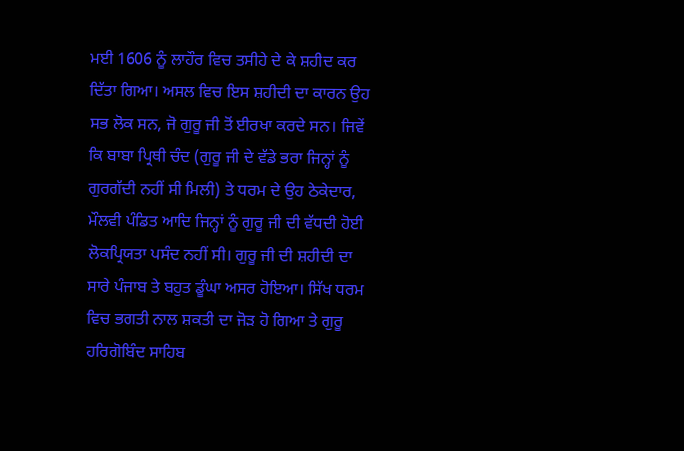ਮਈ 1606 ਨੂੰ ਲਾਹੌਰ ਵਿਚ ਤਸੀਹੇ ਦੇ ਕੇ ਸ਼ਹੀਦ ਕਰ ਦਿੱਤਾ ਗਿਆ। ਅਸਲ ਵਿਚ ਇਸ ਸ਼ਹੀਦੀ ਦਾ ਕਾਰਨ ਉਹ ਸਭ ਲੋਕ ਸਨ, ਜੋ ਗੁਰੂ ਜੀ ਤੋਂ ਈਰਖਾ ਕਰਦੇ ਸਨ। ਜਿਵੇਂ ਕਿ ਬਾਬਾ ਪ੍ਰਿਥੀ ਚੰਦ (ਗੁਰੂ ਜੀ ਦੇ ਵੱਡੇ ਭਰਾ ਜਿਨ੍ਹਾਂ ਨੂੰ ਗੁਰਗੱਦੀ ਨਹੀਂ ਸੀ ਮਿਲੀ) ਤੇ ਧਰਮ ਦੇ ਉਹ ਠੇਕੇਦਾਰ, ਮੌਲਵੀ ਪੰਡਿਤ ਆਦਿ ਜਿਨ੍ਹਾਂ ਨੂੰ ਗੁਰੂ ਜੀ ਦੀ ਵੱਧਦੀ ਹੋਈ ਲੋਕਪ੍ਰਿਯਤਾ ਪਸੰਦ ਨਹੀਂ ਸੀ। ਗੁਰੂ ਜੀ ਦੀ ਸ਼ਹੀਦੀ ਦਾ ਸਾਰੇ ਪੰਜਾਬ ਤੇ ਬਹੁਤ ਡੂੰਘਾ ਅਸਰ ਹੋਇਆ। ਸਿੱਖ ਧਰਮ ਵਿਚ ਭਗਤੀ ਨਾਲ ਸ਼ਕਤੀ ਦਾ ਜੋੜ ਹੋ ਗਿਆ ਤੇ ਗੁਰੂ ਹਰਿਗੋਬਿੰਦ ਸਾਹਿਬ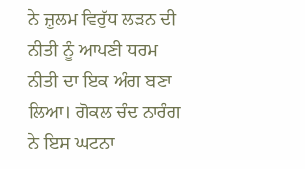ਨੇ ਜ਼ੁਲਮ ਵਿਰੁੱਧ ਲੜਨ ਦੀ ਨੀਤੀ ਨੂੰ ਆਪਣੀ ਧਰਮ ਨੀਤੀ ਦਾ ਇਕ ਅੰਗ ਬਣਾ ਲਿਆ। ਗੋਕਲ ਚੰਦ ਨਾਰੰਗ ਨੇ ਇਸ ਘਟਨਾ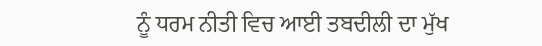ਨੂੰ ਧਰਮ ਨੀਤੀ ਵਿਚ ਆਈ ਤਬਦੀਲੀ ਦਾ ਮੁੱਖ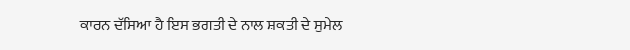ਕਾਰਨ ਦੱਸਿਆ ਹੈ ਇਸ ਭਗਤੀ ਦੇ ਨਾਲ ਸ਼ਕਤੀ ਦੇ ਸੁਮੇਲ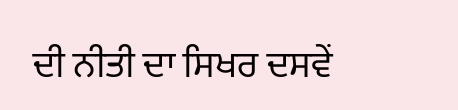ਦੀ ਨੀਤੀ ਦਾ ਸਿਖਰ ਦਸਵੇਂ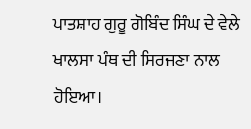ਪਾਤਸ਼ਾਹ ਗੁਰੂ ਗੋਬਿੰਦ ਸਿੰਘ ਦੇ ਵੇਲੇ ਖਾਲਸਾ ਪੰਥ ਦੀ ਸਿਰਜਣਾ ਨਾਲ ਹੋਇਆ।